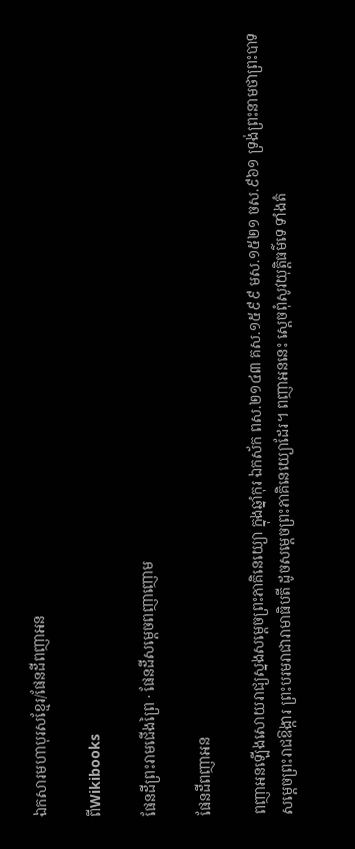ឯកសារមហាបុរសខ្មែរ/ផែនដីពញាអន

ពីWikibooks

ផែនដីព្រះរាមជើងព្រៃ · ផែនដីសម្ដេចពញាញោម

ផែនដីពញាអន

ពញាអនឡើងសោយរាជ្យស្នងសម្ដេចព្រះភាគិនេយ្យោ ក្នុងឆ្នាំកុរ ឯកស័ក ពស.២១៤៣ គស.១៥៩៩ មស.១៥២១ ចស.៩៦១ ទ្រង់ព្រះនាមថាព្រះបាទសម្ដេចព្រះរាជឱង្ការ ព្រះបរមរាជារាមាធិបតី ដូចសម្ដេចព្រះភាគិនេយ្យោដែរ។ ពញាអននេះ ស្ដេចពុំសូវយុត្តិធម៌ទេ ទាំងតំ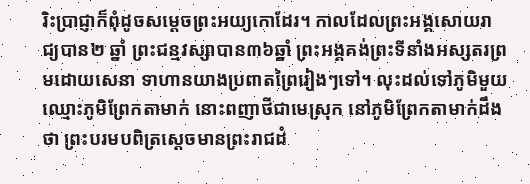រិះប្រាជ្ញាក៏ពុំដូចសម្ដេចព្រះអយ្យកោដែរ។ កាលដែលព្រះអង្គសោយរាជ្យបាន២ ឆ្នាំ ព្រះជន្មវស្សាបាន៣៦ឆ្នាំ ព្រះអង្គគង់ព្រះទីនាំងអស្សតរព្រមដោយសេនា ទាហានយាងប្រពាតព្រៃរៀងៗទៅ។ លុះដល់ទៅភូមិមួយឈ្មោះភូមិព្រែកតាមាក់ នោះពញាថីជាមេស្រុក នៅភូមិព្រែកតាមាក់ដឹងថា ព្រះបរមបពិត្រស្ដេចមានព្រះរាជដំ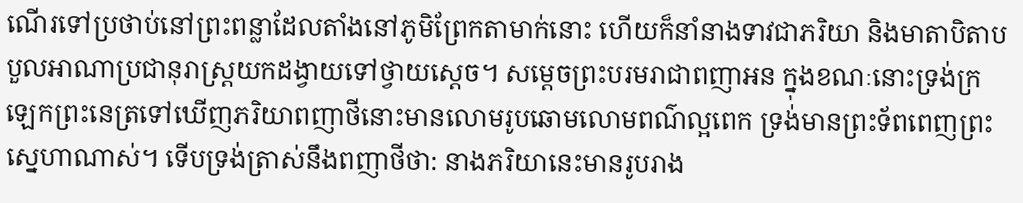ណើរទៅប្រថាប់នៅព្រះពន្លាដែលតាំងនៅភូមិព្រែកតាមាក់នោះ ហើយក៏នាំនាងទាវជាភរិយា និងមាតាបិតាបបួលអាណាប្រជានុរាស្ត្រយកដង្វាយទៅថ្វាយស្ដេច។ សម្ដេចព្រះបរមរាជាពញាអន ក្នុងខណៈនោះទ្រង់ក្រឡេកព្រះនេត្រទៅឃើញភរិយាពញាថីនោះមានលោមរូបឆោមលោមពណ៌ល្អពេក ទ្រង់មានព្រះទ័ពពេញព្រះស្នេហាណាស់។ ទើបទ្រង់ត្រាស់នឹងពញាថីថា: នាងភរិយានេះមានរូបរាង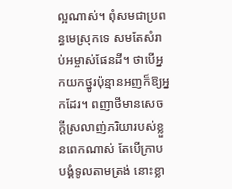ល្អណាស់។ ពុំសមជាប្រពន្ធមេស្រុកទេ សមតែសំរាប់អម្ចាស់ផែនដី។ ថាបើអ្នកយកថ្នូរប៉ុន្មានអញក៏ឱ្យអ្នកដែរ។ ពញាថីមានសេចក្ដីស្រលាញ់ភរិយារបស់ខ្លួនពេកណាស់ តែបើក្រាបបង្គំទូលតាមត្រង់ នោះខ្លា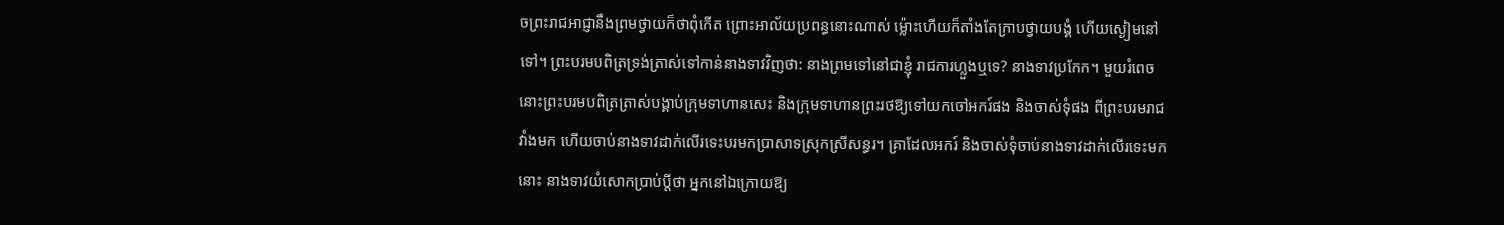ចព្រះរាជអាជ្ញានឹងព្រមថ្វាយក៏ថាពុំកើត ព្រោះអាល័យប្រពន្ធនោះណាស់ ម៉្លោះហើយក៏តាំងតែក្រាបថ្វាយបង្គំ ហើយស្ងៀមនៅទៅ។ ព្រះបរមបពិត្រទ្រង់ត្រាស់ទៅកាន់នាងទាវវិញថា: នាងព្រមទៅនៅជាខ្ញុំ រាជការហ្លួងឬទេ? នាងទាវប្រកែក។ មួយរំពេចនោះព្រះបរមបពិត្រត្រាស់បង្គាប់ក្រុមទាហានសេះ និងក្រុមទាហានព្រះរថឱ្យទៅយកចៅអករ៍ផង និងចាស់ទុំផង ពីព្រះបរមរាជវាំងមក ហើយចាប់នាងទាវដាក់លើរទេះបរមកប្រាសាទស្រុកស្រីសន្ធរ។ គ្រាដែលអករ៍ និងចាស់ទុំចាប់នាងទាវដាក់លើរទេះមកនោះ នាងទាវយំសោកប្រាប់ប្ដីថា អ្នកនៅឯក្រោយឱ្យ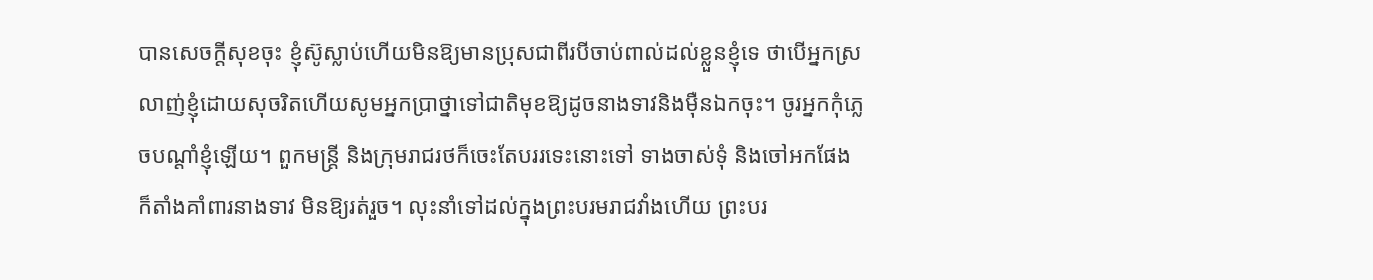បានសេចក្ដីសុខចុះ ខ្ញុំស៊ូស្លាប់ហើយមិនឱ្យមានប្រុសជាពីរបីចាប់ពាល់ដល់ខ្លួនខ្ញុំទេ ថាបើអ្នកស្រលាញ់ខ្ញុំដោយសុចរិតហើយសូមអ្នកប្រាថ្នាទៅជាតិមុខឱ្យដូចនាងទាវនិងម៉ឺនឯកចុះ។ ចូរអ្នកកុំភ្លេចបណ្ដាំខ្ញុំឡើយ។ ពួកមន្ត្រី និងក្រុមរាជរថក៏ចេះតែបររទេះនោះទៅ ទាងចាស់ទុំ និងចៅអកផែង ក៏តាំងគាំពារនាងទាវ មិនឱ្យរត់រួច។ លុះនាំទៅដល់ក្នុងព្រះបរមរាជវាំងហើយ ព្រះបរ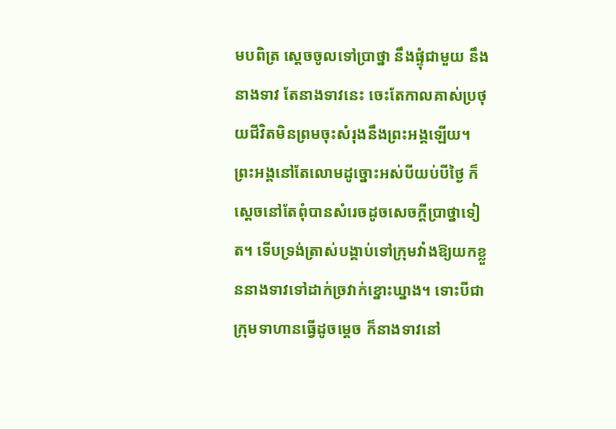មបពិត្រ ស្ដេចចូលទៅប្រាថ្នា នឹងផ្ទុំជាមួយ នឹងនាងទាវ តែនាងទាវនេះ ចេះតែកាលគាស់ប្រថុយជីវិតមិនព្រមចុះសំរុងនឹងព្រះអង្គឡើយ។ ព្រះអង្គនៅតែលោមដូច្នោះអស់បីយប់បីថ្ងៃ ក៏ស្ដេចនៅតែពុំបានសំរេចដូចសេចក្ដីប្រាថ្នាទៀត។ ទើបទ្រង់ត្រាស់បង្គាប់ទៅក្រុមវាំងឱ្យយកខ្លួននាងទាវទៅដាក់ច្រវាក់ខ្នោះឃ្នាង។ ទោះបីជាក្រុមទាហានធ្វើដូចម្ដេច ក៏នាងទាវនៅ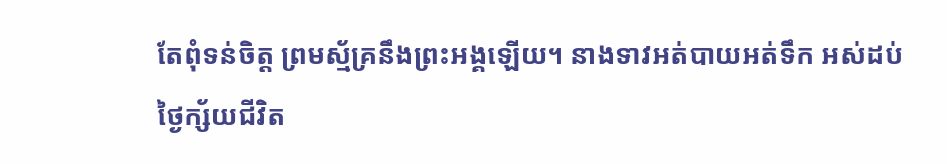តែពុំទន់ចិត្ត ព្រមស្ម័គ្រនឹងព្រះអង្គឡើយ។ នាងទាវអត់បាយអត់ទឹក អស់ដប់ថ្ងៃក្ស័យជីវិត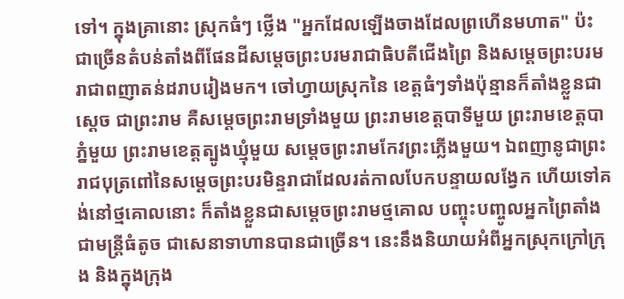ទៅ។ ក្នុងគ្រានោះ ស្រុកធំៗ ថ្លើង "អ្នកដែលឡើងចាងដែលព្រហើនមហាត" ប៉ះជាច្រើនតំបន់តាំងពីផែនដីសម្ដេចព្រះបរមរាជាធិបតីជើងព្រៃ និងសម្ដេចព្រះបរមរាជាពញាតន់ដរាបរៀងមក។ ចៅហ្វាយស្រុកនៃ ខេត្តធំៗទាំងប៉ុន្មានក៏តាំងខ្លួនជាស្ដេច ជាព្រះរាម គឺសម្ដេចព្រះរាមទ្រាំងមួយ ព្រះរាមខេត្តបាទីមួយ ព្រះរាមខេត្តបាភ្នំមួយ ព្រះរាមខេត្តត្បូងឃ្មុំមួយ សម្ដេចព្រះរាមកែវព្រះភ្លើងមួយ។ ឯពញានូជាព្រះរាជបុត្រពៅនៃសម្ដេចព្រះបរមិន្ទរាជាដែលរត់កាលបែកបន្ទាយលង្វែក ហើយទៅគង់នៅថ្មគោលនោះ ក៏តាំងខ្លួនជាសម្ដេចព្រះរាមថ្មគោល បញ្ចុះបញ្ចូលអ្នកព្រៃតាំងជាមន្ត្រីធំតូច ជាសេនាទាហានបានជាច្រើន។ នេះនឹងនិយាយអំពីអ្នកស្រុកក្រៅក្រុង និងក្នុងក្រុង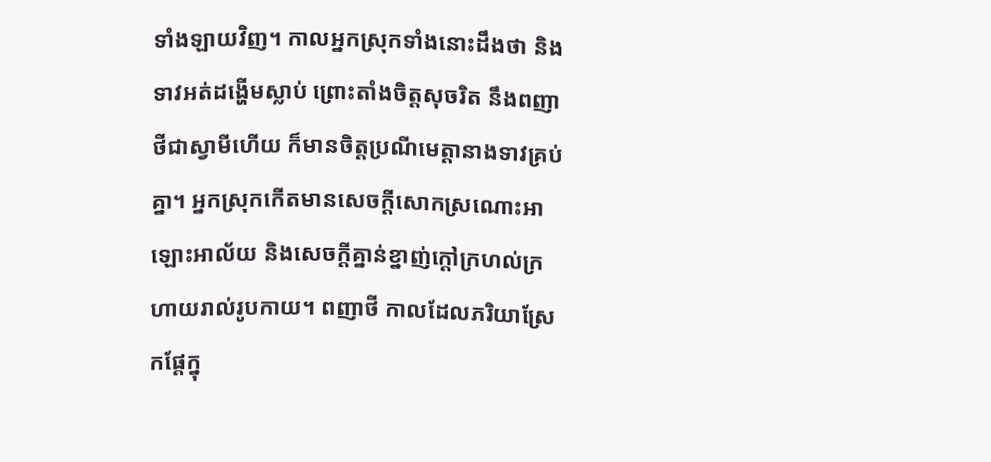ទាំងឡាយវិញ។ កាលអ្នកស្រុកទាំងនោះដឹងថា និងទាវអត់ដង្ហើមស្លាប់ ព្រោះតាំងចិត្តសុចរិត នឹងពញាថីជាស្វាមីហើយ ក៏មានចិត្តប្រណីមេត្តានាងទាវគ្រប់គ្នា។ អ្នកស្រុកកើតមានសេចក្ដីសោកស្រណោះអាឡោះអាល័យ និងសេចក្ដីគ្នាន់ខ្នាញ់ក្ដៅក្រហល់ក្រហាយរាល់រូបកាយ។ ពញាថី កាលដែលភរិយាស្រែកផ្ដែក្នុ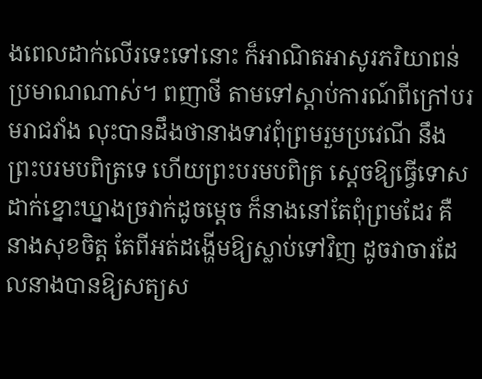ងពេលដាក់លើរទេះទៅនោះ ក៏អាណិតអាសូរភរិយាពន់ប្រមាណណាស់។ ពញាថី តាមទៅស្ដាប់ការណ៍ពីក្រៅបរមរាជវាំង លុះបានដឹងថានាងទាវពុំព្រមរួមប្រវេណី នឹងព្រះបរមបពិត្រទេ ហើយព្រះបរមបពិត្រ ស្ដេចឱ្យធ្វើទោសដាក់ខ្នោះឃ្នាងច្រវាក់ដូចម្ដេច ក៏នាងនៅតែពុំព្រមដែរ គឺនាងសុខចិត្ត តែពីអត់ដង្ហើមឱ្យស្លាប់ទៅវិញ ដូចវាចារដែលនាងបានឱ្យសត្យស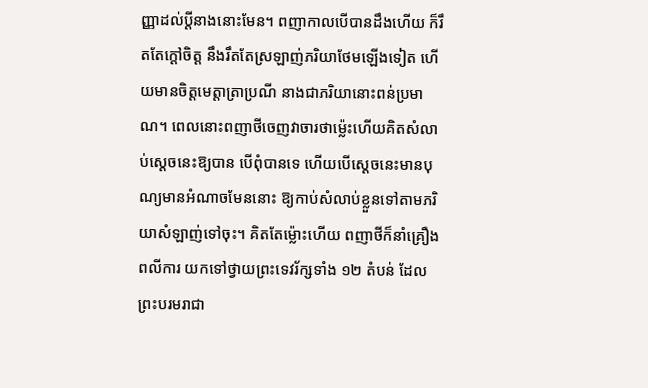ញ្ញាដល់ប្ដីនាងនោះមែន។ ពញាកាលបើបានដឹងហើយ ក៏រឹតតែក្ដៅចិត្ត នឹងរឹតតែស្រឡាញ់ភរិយាថែមឡើងទៀត ហើយមានចិត្តមេត្តាត្រាប្រណី នាងជាភរិយានោះពន់ប្រមាណ។ ពេលនោះពញាថីចេញវាចារថាម៉្លេះហើយគិតសំលាប់ស្ដេចនេះឱ្យបាន បើពុំបានទេ ហើយបើស្ដេចនេះមានបុណ្យមានអំណាចមែននោះ ឱ្យកាប់សំលាប់ខ្លួនទៅតាមភរិយាសំឡាញ់ទៅចុះ។ គិតតែម៉្លោះហើយ ពញាថីក៏នាំគ្រឿងពលីការ យកទៅថ្វាយព្រះទេវរ័ក្សទាំង ១២ តំបន់ ដែលព្រះបរមរាជា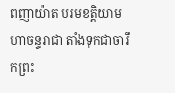ពញាយ៉ាត បរមខត្តិយាមហាចន្ទរាជា តាំងទុកជាចារឹកព្រះ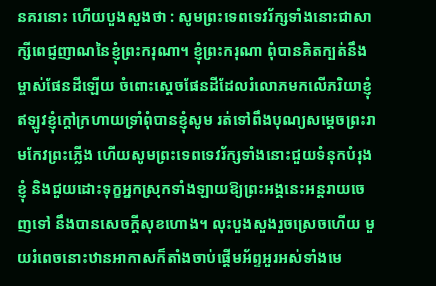នគរនោះ ហើយបួងសួងថា : សូមព្រះទេពទេវរ័ក្សទាំងនោះជាសាក្សីពេជ្ញញាណនៃខ្ញុំព្រះករុណា។ ខ្ញុំព្រះករុណា ពុំបានគិតក្បត់នឹងម្ចាស់ផែនដីឡើយ ចំពោះស្ដេចផែនដីដែលរំលោភមកលើភរិយាខ្ញុំ ឥឡូវខ្ញុំក្ដៅក្រហាយទ្រាំពុំបានខ្ញុំសូម រត់ទៅពឹងបុណ្យសម្ដេចព្រះរាមកែវព្រះភ្លើង ហើយសូមព្រះទេពទេវរ័ក្សទាំងនោះជួយទំនុកបំរុងខ្ញុំ និងជួយដោះទុក្ខអ្នកស្រុកទាំងឡាយឱ្យព្រះអង្គនេះអន្តរាយចេញទៅ នឹងបានសេចក្ដីសុខហោង។ លុះបួងសួងរួចស្រេចហើយ មួយរំពេចនោះឋានអាកាសក៏តាំងចាប់ផ្ដើមអ័ព្ទអួរអស់ទាំងមេ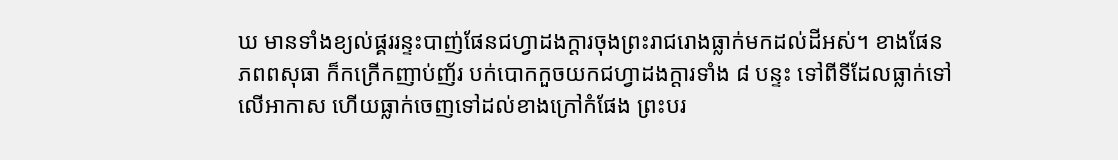ឃ មានទាំងខ្យល់ផ្គររន្ទះបាញ់ផែនជហ្វាដងក្ដារចុងព្រះរាជរោងធ្លាក់មកដល់ដីអស់។ ខាងផែនភពពសុធា ក៏កក្រើកញាប់ញ័រ បក់បោកកួចយកជហ្វាដងក្ដារទាំង ៨ បន្ទះ ទៅពីទីដែលធ្លាក់ទៅលើអាកាស ហើយធ្លាក់ចេញទៅដល់ខាងក្រៅកំផែង ព្រះបរ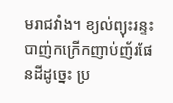មរាជវាំង។ ខ្យល់ព្យុះរន្ទះបាញ់កក្រើកញាប់ញ័រផែនដីដូច្នេះ ប្រ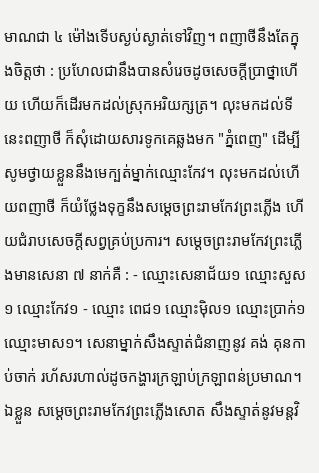មាណជា ៤ ម៉ៅងទើបស្ងប់ស្ងាត់ទៅវិញ។ ពញាថីនឹងតែក្នុងចិត្តថា : ប្រហែលជានឹងបានសំរេចដូចសេចក្ដីប្រាថ្នាហើយ ហើយក៏ដើរមកដល់ស្រុកអរិយក្សត្រ។ លុះមកដល់ទីនេះពញាថី ក៏សុំដោយសារទូកគេឆ្លងមក "ភ្នំពេញ" ដើម្បីសូមថ្វាយខ្លួននឹងមេក្បត់ម្នាក់ឈ្មោះកែវ។ លុះមកដល់ហើយពញាថី ក៏យំថ្លែងទុក្ខនឹងសម្ដេចព្រះរាមកែវព្រះភ្លើង ហើយជំរាបសេចក្ដីសព្វគ្រប់ប្រការ។ សម្ដេចព្រះរាមកែវព្រះភ្លើងមានសេនា ៧ នាក់គឺ : - ឈ្មោះសេនាជ័យ១ ឈ្មោះសួស១ ឈ្មោះកែវ១ - ឈ្មោះ ពេជ១ ឈ្មោះម៉ិល១ ឈ្មោះប្រាក់១ ឈ្មោះមាស១។ សេនាម្នាក់សឹងស្ទាត់ជំនាញនូវ គង់ គុនកាប់ចាក់ រហ័សរហាល់ដូចកង្ហារក្រឡាប់ក្រឡាពន់ប្រមាណ។ ឯខ្លួន សម្ដេចព្រះរាមកែវព្រះភ្លើងសោត សឹងស្ទាត់នូវមន្តវិ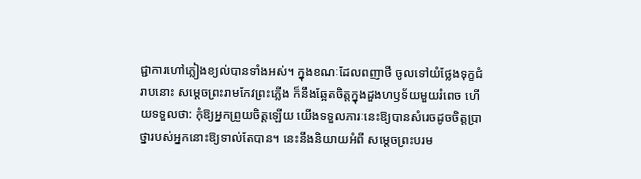ជ្ជាការហៅភ្លៀងខ្យល់បានទាំងអស់។ ក្នុងខណៈដែលពញាថី ចូលទៅយំថ្លែងទុក្ខជំរាបនោះ សម្ដេចព្រះរាមកែវព្រះភ្លើង ក៏នឹងឆ្អែតចិត្តក្នុងដួងហឫទ័យមួយរំពេច ហើយទទួលថា: កុំឱ្យអ្នកព្រួយចិត្តឡើយ យើងទទួលភារៈនេះឱ្យបានសំរេចដូចចិត្តប្រាថ្នារបស់អ្នកនោះឱ្យទាល់តែបាន។ នេះនឹងនិយាយអំពី សម្ដេចព្រះបរម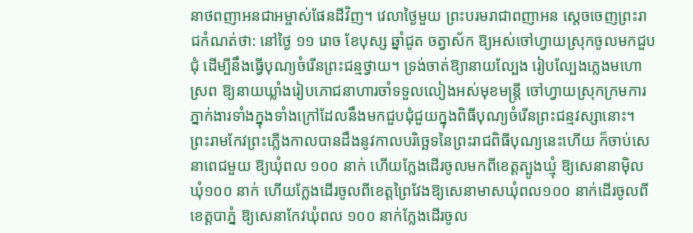នាថពញាអនជាអម្ចាស់ផែនដីវិញ។ វេលាថ្ងៃមួយ ព្រះបរមរាជាពញាអន ស្ដេចចេញព្រះរាជកំណត់ថា: នៅថ្ងៃ ១១ រោច ខែបុស្ស ឆ្នាំជូត ចត្វាស័ក ឱ្យអស់ចៅហ្វាយស្រុកចូលមកជួបជុំ ដើម្បីនឹងធ្វើបុណ្យចំរើនព្រះជន្មថ្វាយ។ ទ្រង់ចាត់ឱ្យានាយល្បែង រៀបល្បែងភ្លេងមហោស្រព ឱ្យនាយឃ្លាំងរៀបភោជនាហារចាំទទួលលៀងអស់មុខមន្ត្រី ចៅហ្វាយស្រុកក្រមការ ភ្នាក់ងារទាំងក្នុងទាំងក្រៅដែលនឹងមកជួបជុំជួយក្នុងពិធីបុណ្យចំរើនព្រះជន្មវស្សានោះ។ ព្រះរាមកែវព្រះភ្លើងកាលបានដឹងនូវកាលបរិច្ឆេទនៃព្រះរាជពិធីបុណ្យនេះហើយ ក៏ចាប់សេនាពេជមួយ ឱ្យឃុំពល ១០០ នាក់ ហើយក្លែងដើរចូលមកពីខេត្តត្បូងឃ្មុំ ឱ្យសេនានាម៉ិលឃុំ១០០ នាក់ ហើយក្លែងដើរចូលពីខេត្តព្រៃវែងឱ្យសេនាមាសឃុំពល១០០ នាក់ដើរចូលពីខេត្តបាភ្នំ ឱ្យសេនាកែវឃុំពល ១០០ នាក់ក្លែងដើរចូល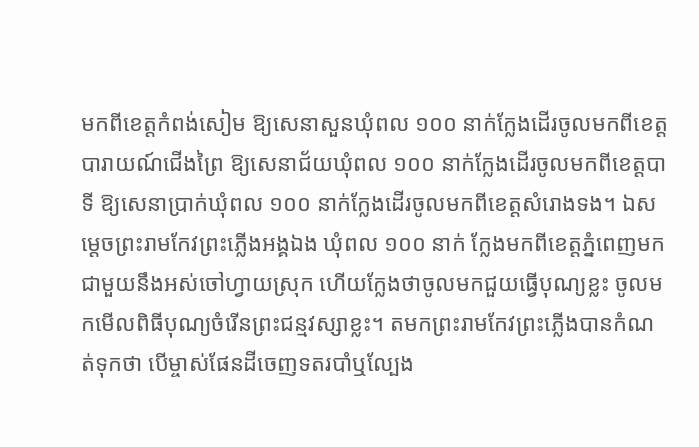មកពីខេត្តកំពង់សៀម ឱ្យសេនាសួនឃុំពល ១០០ នាក់ក្លែងដើរចូលមកពីខេត្តបារាយណ៍ជើងព្រៃ ឱ្យសេនាជ័យឃុំពល ១០០ នាក់ក្លែងដើរចូលមកពីខេត្តបាទី ឱ្យសេនាប្រាក់ឃុំពល ១០០ នាក់ក្លែងដើរចូលមកពីខេត្តសំរោងទង។ ឯសម្ដេចព្រះរាមកែវព្រះភ្លើងអង្គឯង ឃុំពល ១០០ នាក់ ក្លែងមកពីខេត្តភ្នំពេញមកជាមួយនឹងអស់ចៅហ្វាយស្រុក ហើយក្លែងថាចូលមកជួយធ្វើបុណ្យខ្លះ ចូលមកមើលពិធីបុណ្យចំរើនព្រះជន្មវស្សាខ្លះ។ តមកព្រះរាមកែវព្រះភ្លើងបានកំណត់ទុកថា បើម្ចាស់ផែនដីចេញទតរបាំឬល្បែង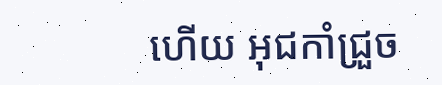ហើយ អុជកាំជ្រួច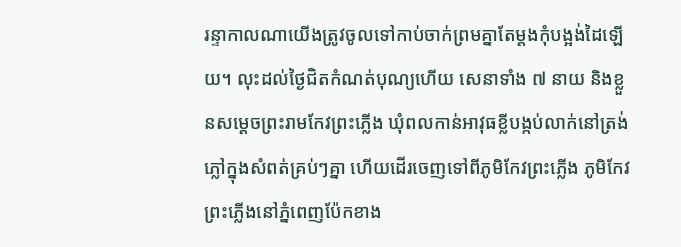រន្ទាកាលណាយើងត្រូវចូលទៅកាប់ចាក់ព្រមគ្នាតែម្ដងកុំបង្អង់ដៃឡើយ។ លុះដល់ថ្ងៃជិតកំណត់បុណ្យហើយ សេនាទាំង ៧ នាយ និងខ្លួនសម្ដេចព្រះរាមកែវព្រះភ្លើង ឃុំពលកាន់អាវុធខ្លីបង្កប់លាក់នៅត្រង់ភ្លៅក្នុងសំពត់គ្រប់ៗគ្នា ហើយដើរចេញទៅពីភូមិកែវព្រះភ្លើង ភូមិកែវព្រះភ្លើងនៅភ្នំពេញប៉ែកខាង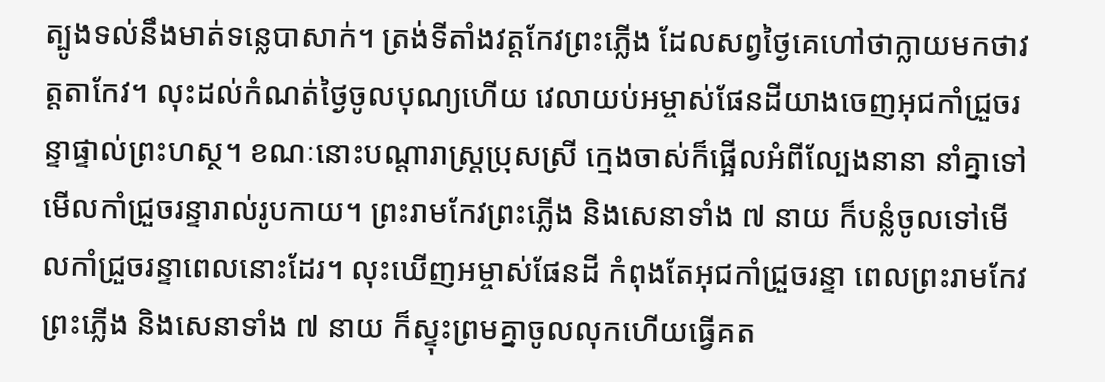ត្បូងទល់នឹងមាត់ទន្លេបាសាក់។ ត្រង់ទីតាំងវត្តកែវព្រះភ្លើង ដែលសព្វថ្ងៃគេហៅថាក្លាយមកថាវត្តតាកែវ។ លុះដល់កំណត់ថ្ងៃចូលបុណ្យហើយ វេលាយប់អម្ចាស់ផែនដីយាងចេញអុជកាំជ្រួចរន្ទាផ្ទាល់ព្រះហស្ថ។ ខណៈនោះបណ្ដារាស្ត្រប្រុសស្រី ក្មេងចាស់ក៏ផ្អើលអំពីល្បែងនានា នាំគ្នាទៅមើលកាំជ្រួចរន្ទារាល់រូបកាយ។ ព្រះរាមកែវព្រះភ្លើង និងសេនាទាំង ៧ នាយ ក៏បន្លំចូលទៅមើលកាំជ្រួចរន្ទាពេលនោះដែរ។ លុះឃើញអម្ចាស់ផែនដី កំពុងតែអុជកាំជ្រួចរន្ទា ពេលព្រះរាមកែវព្រះភ្លើង និងសេនាទាំង ៧ នាយ ក៏ស្ទុះព្រមគ្នាចូលលុកហើយធ្វើគត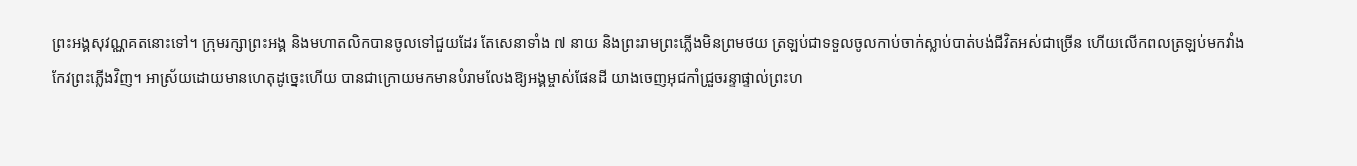ព្រះអង្គសុវណ្ណគតនោះទៅ។ ក្រុមរក្សាព្រះអង្គ និងមហាតលិកបានចូលទៅជួយដែរ តែសេនាទាំង ៧ នាយ និងព្រះរាមព្រះភ្លើងមិនព្រមថយ ត្រឡប់ជាទទួលចូលកាប់ចាក់ស្លាប់បាត់បង់ជីវិតអស់ជាច្រើន ហើយលើកពលត្រឡប់មកវាំងកែវព្រះភ្លើងវិញ។ អាស្រ័យដោយមានហេតុដូច្នេះហើយ បានជាក្រោយមកមានបំរាមលែងឱ្យអង្គម្ចាស់ផែនដី យាងចេញអុជកាំជ្រួចរន្ទាផ្ទាល់ព្រះហ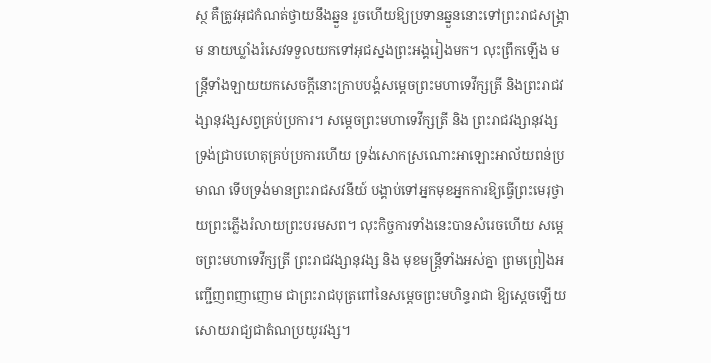ស្ថ គឺត្រូវអុជកំណត់ថ្វាយនឹងឆ្នួន រួចហើយឱ្យប្រទានឆ្នួននោះទៅព្រះរាជសង្គ្រាម នាយឃ្លាំងរំសេវទទួលយកទៅអុជស្នងព្រះអង្គរៀងមក។ លុះព្រឹកឡើង មន្ត្រីទាំងឡាយយកសេចក្ដីនោះក្រាបបង្គំសម្ដេចព្រះមហាទេវីក្សត្រី និងព្រះរាជវង្សានុវង្សសព្វគ្រប់ប្រការ។ សម្ដេចព្រះមហាទេវីក្សត្រី និង ព្រះរាជវង្សានុវង្ស ទ្រង់ជ្រាបហេតុគ្រប់ប្រការហើយ ទ្រង់សោកស្រណោះអាឡោះអាល័យពន់ប្រមាណ ទើបទ្រង់មានព្រះរាជសវនីយ៍ បង្គាប់ទៅអ្នកមុខអ្នកការឱ្យធ្វើព្រះមេរុថ្វាយព្រះភ្លើងរំលាយព្រះបរមសព។ លុះកិច្ចការទាំងនេះបានសំរេចហើយ សម្ដេចព្រះមហាទេវីក្សត្រី ព្រះរាជវង្សានុវង្ស និង មុខមន្ត្រីទាំងអស់គ្នា ព្រមព្រៀងអញ្ជើញពញាញោម ជាព្រះរាជបុត្រពៅនៃសម្ដេចព្រះមហិន្ទរាជា ឱ្យស្ដេចឡើយសោយរាជ្យជាតំណប្រយូរវង្ស។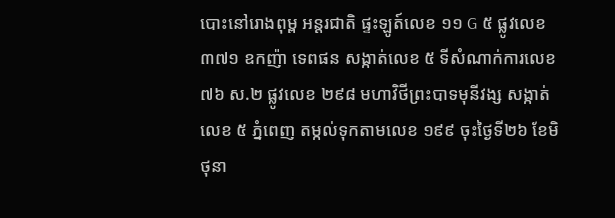បោះនៅរោងពុម្ព អន្តរជាតិ ផ្ទះឡូត៍លេខ ១១ G ៥ ផ្លូវលេខ ៣៧១ ឧកញ៉ា ទេពផន សង្កាត់លេខ ៥ ទីសំណាក់ការលេខ ៧៦ ស.២ ផ្លូវលេខ ២៩៨ មហាវិថីព្រះបាទមុនីវង្ស សង្កាត់លេខ ៥ ភ្នំពេញ តម្កល់ទុកតាមលេខ ១៩៩ ចុះថ្ងៃទី២៦ ខែមិថុនា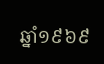ឆ្នាំ១៩៦៩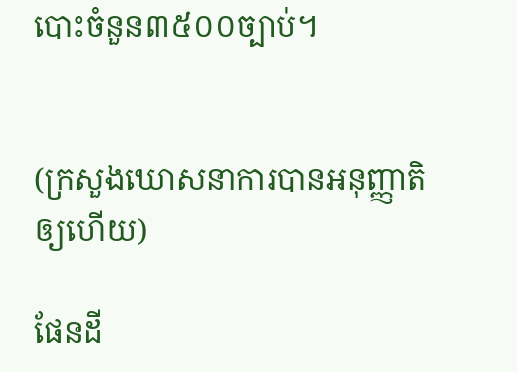បោះចំនួន៣៥០០ច្បាប់។


(ក្រសួងឃោសនាការបានអនុញ្ញាតិឲ្យហើយ)

ផែនដី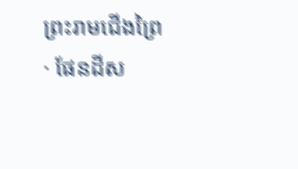ព្រះរាមជើងព្រៃ · ផែនដីស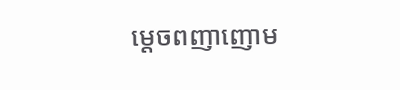ម្ដេចពញាញោម